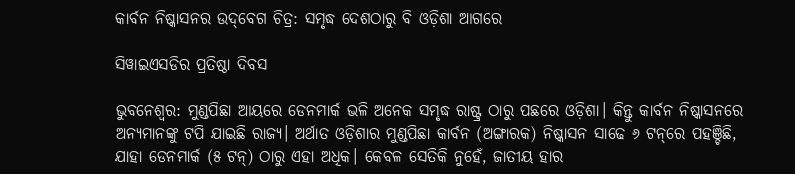କାର୍ବନ ନିଷ୍କାସନର ଉଦ୍‌ବେଗ ଚିତ୍ର: ସମୃଦ୍ଧ ଦେଶଠାରୁ ବି ଓଡ଼ିଶା ଆଗରେ

ସିୱାଇଏସଡିର ପ୍ରତିଷ୍ଠା ଦିବସ

ଭୁବନେଶ୍ବର: ମୁଣ୍ଡପିଛା ଆୟରେ ଡେନମାର୍କ ଭଳି ଅନେକ ସମୃଦ୍ଧ ରାଷ୍ଟ୍ର ଠାରୁ ପଛରେ ଓଡ଼ିଶା। କିନ୍ତୁ କାର୍ବନ ନିଷ୍କାସନରେ ଅନ୍ୟମାନଙ୍କୁ ଟପି ଯାଇଛି ରାଜ୍ୟ। ଅର୍ଥାତ ଓଡ଼ିଶାର ମୁଣ୍ଡପିଛା କାର୍ବନ (ଅଙ୍ଗାରକ) ନିଷ୍କାସନ ସାଢେ ୬ ଟନ୍‌ରେ ପହଞ୍ଚିଛି, ଯାହା ଡେନମାର୍କ (୫ ଟନ୍‌) ଠାରୁ ଏହା ଅଧିକ। କେବଳ ସେତିକି ନୁହେଁ, ଜାତୀୟ ହାର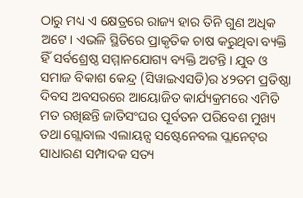ଠାରୁ ମଧ୍ୟ ଏ କ୍ଷେତ୍ରରେ ରାଜ୍ୟ ହାର ତିନି ଗୁଣ ଅଧିକ ଅଟେ। ଏଭଳି ସ୍ଥିତିରେ ପ୍ରାକୃତିକ ଚାଷ କରୁଥିବା ବ୍ୟକ୍ତି ହିଁ ସର୍ବଶ୍ରେଷ୍ଠ ସମ୍ମାନଯୋଗ୍ୟ ବ୍ୟକ୍ତି ଅଟନ୍ତି। ଯୁବ ଓ ସମାଜ ବିକାଶ କେନ୍ଦ୍ର (ସିୱାଇଏସଡି)ର ୪୨ତମ ପ୍ରତିଷ୍ଠା ଦିବସ ଅବସରରେ ଆୟୋଜିତ କାର୍ଯ୍ୟକ୍ରମରେ ଏମିତି ମତ ରଖିଛନ୍ତି ଜାତିସଂଘର ପୂର୍ବତନ ପରିବେଶ ମୁଖ୍ୟ ତଥା ଗ୍ଲୋବାଲ ଏଲାୟନ୍ସ ସଷ୍ଟେନେବଲ ପ୍ଲାନେଟ୍‌ର ସାଧାରଣ ସମ୍ପାଦକ ସତ୍ୟ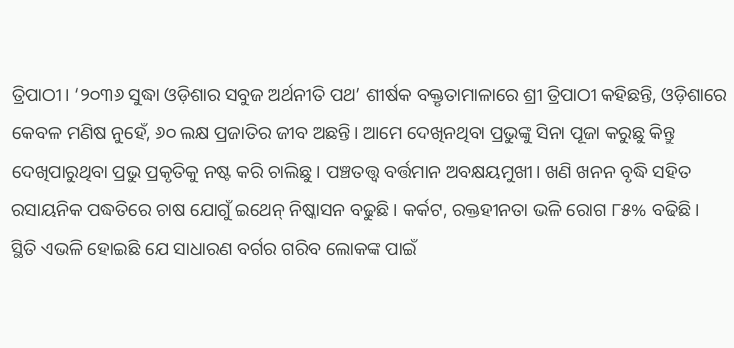ତ୍ରିପାଠୀ। ‘୨୦୩୬ ସୁଦ୍ଧା ଓଡ଼ିଶାର ସବୁଜ ଅର୍ଥନୀତି ପଥ’ ଶୀର୍ଷକ ବକ୍ତୃତାମାଳାରେ ଶ୍ରୀ ତ୍ରିପାଠୀ କହିଛନ୍ତି, ଓଡ଼ିଶାରେ କେବଳ ମଣିଷ ନୁହେଁ, ୬୦ ଲକ୍ଷ ପ୍ରଜାତିର ଜୀବ ଅଛନ୍ତି। ଆମେ ଦେଖିନଥିବା ପ୍ରଭୁଙ୍କୁ ସିନା ପୂଜା କରୁଛୁ କିନ୍ତୁ ଦେଖିପାରୁଥିବା ପ୍ରଭୁ ପ୍ରକୃତିକୁ ନଷ୍ଟ କରି ଚାଲିଛୁ। ପଞ୍ଚତତ୍ତ୍ବ ବର୍ତ୍ତମାନ ଅବକ୍ଷୟମୁଖୀ। ଖଣି ଖନନ ବୃଦ୍ଧି ସହିତ ରସାୟନିକ ପଦ୍ଧତିରେ ଚାଷ ଯୋଗୁଁ ଇଥେନ୍‌ ନିଷ୍କାସନ ବଢୁଛି। କର୍କଟ, ରକ୍ତହୀନତା ଭଳି ରୋଗ ୮୫% ବଢିଛି। ସ୍ଥିତି ଏଭଳି ହୋଇଛି ଯେ ସାଧାରଣ ବର୍ଗର ଗରିବ ଲୋକଙ୍କ ପାଇଁ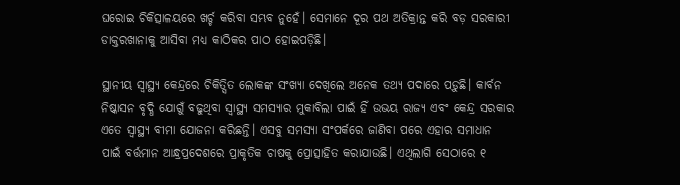ଘରୋଇ ଚିକିତ୍ସାଳୟରେ ଖର୍ଚ୍ଚ କରିବା ସମ୍ଭବ ନୁହେଁ। ସେମାନେ ଦୂର ପଥ ଅତିକ୍ରାନ୍ତ କରି ବଡ଼ ସରକାରୀ ଡାକ୍ତରଖାନାକୁ ଆସିବା ମଧ୍ୟ କାଠିକର ପାଠ ହୋଇପଡ଼ିଛି।

ସ୍ଥାନୀୟ ସ୍ବାସ୍ଥ୍ୟ କେନ୍ଦ୍ରରେ ଚିକିତ୍ସିତ ଲୋକଙ୍କ ସଂଖ୍ୟା ଦେଖିଲେ ଅନେକ ତଥ୍ୟ ପଦାରେ ପଡ଼ୁଛି। କାର୍ବନ ନିଷ୍କାସନ ବୃଦ୍ଧି ଯୋଗୁଁ ବଢୁଥିବା ସ୍ବାସ୍ଥ୍ୟ ସମସ୍ୟାର ମୁକାବିଲା ପାଇଁ ହିଁ ଉଭୟ ରାଜ୍ୟ ଏବଂ କେନ୍ଦ୍ର ସରକାର ଏତେ ସ୍ବାସ୍ଥ୍ୟ ବୀମା ଯୋଜନା କରିଛନ୍ତି। ଏସବୁ ସମସ୍ୟା ସଂପର୍କରେ ଜାଣିବା ପରେ ଏହାର ସମାଧାନ ପାଇଁ ବର୍ତ୍ତମାନ ଆନ୍ଧ୍ରପ୍ରଦେଶରେ ପ୍ରାକୃତିକ ଚାଷକୁ ପ୍ରୋତ୍ସାହିତ କରାଯାଉଛି। ଏଥିଲାଗି ସେଠାରେ ୧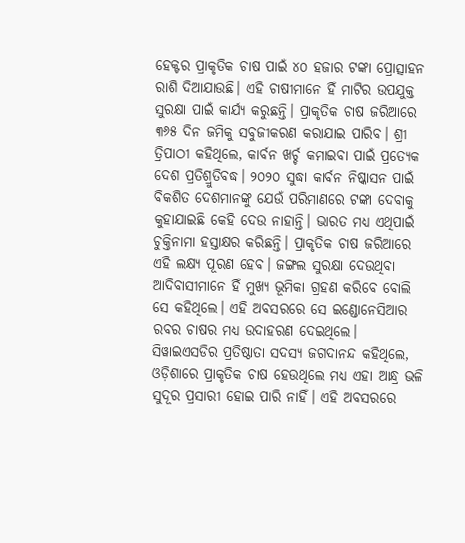ହେକ୍ଟର ପ୍ରାକୃତିକ ଚାଷ ପାଇଁ ୪୦ ହଜାର ଟଙ୍କା ପ୍ରୋତ୍ସାହନ ରାଶି ଦିଆଯାଉଛି। ଏହି ଚାଷୀମାନେ ହିଁ ମାଟିର ଉପଯୁକ୍ତ ସୁରକ୍ଷା ପାଇଁ କାର୍ଯ୍ୟ କରୁଛନ୍ତି। ପ୍ରାକୃତିକ ଚାଷ ଜରିଆରେ ୩୬୫ ଦିନ ଜମିକୁ ସବୁଜୀକରଣ କରାଯାଇ ପାରିବ। ଶ୍ରୀ ତ୍ରିପାଠୀ କହିଥିଲେ, କାର୍ବନ ଖର୍ଚ୍ଚ କମାଇବା ପାଇଁ ପ୍ରତ୍ୟେକ ଦେଶ ପ୍ରତିଶ୍ରୁତିବଦ୍ଧ। ୨୦୨୦ ସୁଦ୍ଧା କାର୍ବନ ନିଷ୍କାସନ ପାଇଁ ବିକଶିତ ଦେଶମାନଙ୍କୁ ଯେଉଁ ପରିମାଣରେ ଟଙ୍କା ଦେବାକୁ କୁହାଯାଇଛି କେହି ଦେଉ ନାହାନ୍ତି। ଭାରତ ମଧ୍ୟ ଏଥିପାଇଁ ଚୁକ୍ତିନାମା ହସ୍ତାକ୍ଷର କରିଛନ୍ତି। ପ୍ରାକୃତିକ ଚାଷ ଜରିଆରେ ଏହି ଲକ୍ଷ୍ୟ ପୂରଣ ହେବ। ଜଙ୍ଗଲ ସୁରକ୍ଷା ଦେଉଥିବା ଆଦିବାସୀମାନେ ହିଁ ମୁଖ୍ୟ ଭୂମିକା ଗ୍ରହଣ କରିବେ ବୋଲି ସେ କହିଥିଲେ। ଏହି ଅବସରରେ ସେ ଇଣ୍ଡୋନେସିଆର ରବର ଚାଷର ମଧ୍ୟ ଉଦାହରଣ ଦେଇଥିଲେ। ସିୱାଇଏସଡିର ପ୍ରତିଷ୍ଠାତା ସଦସ୍ୟ ଜଗଦାନନ୍ଦ କହିଥିଲେ, ଓଡ଼ିଶାରେ ପ୍ରାକୃତିକ ଚାଷ ହେଉଥିଲେ ମଧ୍ୟ ଏହା ଆନ୍ଧ୍ର ଭଳି ସୁଦୂର ପ୍ରସାରୀ ହୋଇ ପାରି ନାହିଁ। ଏହି ଅବସରରେ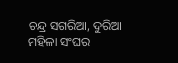ଚନ୍ଦ୍ର ସଗରିଆ, ଦୁରିଆ ମହିଳା ସଂଘର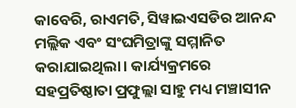କାବେରି, ରାଏମତି, ସିୱାଇଏସଡିର ଆନନ୍ଦ ମଲ୍ଲିକ ଏବଂ ସଂଘମିତ୍ରାଙ୍କୁ ସମ୍ମାନିତ କରାଯାଇଥିଲା। କାର୍ଯ୍ୟକ୍ରମରେ ସହପ୍ରତିଷ୍ଠାତା ପ୍ରଫୁଲ୍ଲା ସାହୁ ମଧ୍ୟ ମଞ୍ଚାସୀନ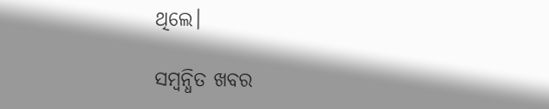ଥିଲେ।

ସମ୍ବନ୍ଧିତ ଖବର